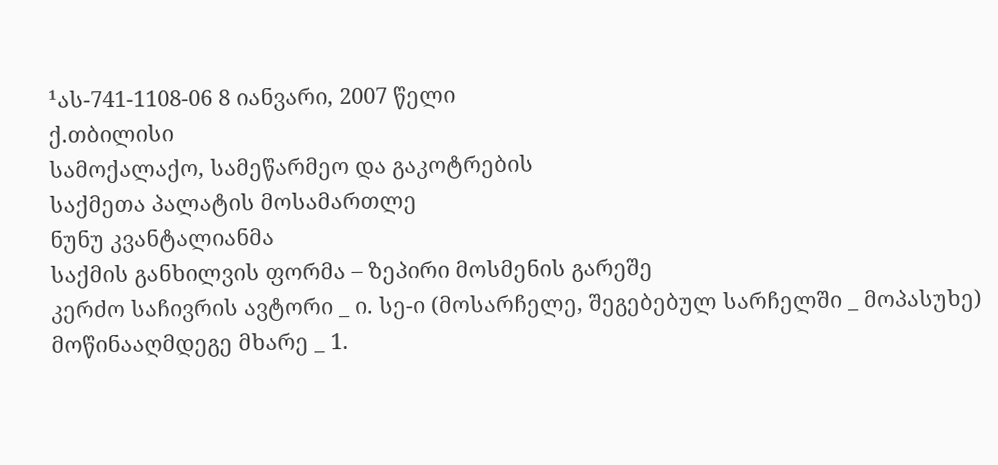¹ას-741-1108-06 8 იანვარი, 2007 წელი
ქ.თბილისი
სამოქალაქო, სამეწარმეო და გაკოტრების
საქმეთა პალატის მოსამართლე
ნუნუ კვანტალიანმა
საქმის განხილვის ფორმა – ზეპირი მოსმენის გარეშე
კერძო საჩივრის ავტორი _ ი. სე-ი (მოსარჩელე, შეგებებულ სარჩელში _ მოპასუხე)
მოწინააღმდეგე მხარე _ 1.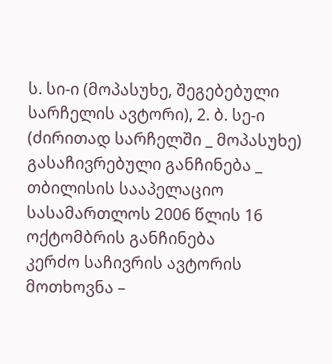ს. სი-ი (მოპასუხე, შეგებებული სარჩელის ავტორი), 2. ბ. სე-ი (ძირითად სარჩელში _ მოპასუხე)
გასაჩივრებული განჩინება _ თბილისის სააპელაციო სასამართლოს 2006 წლის 16 ოქტომბრის განჩინება
კერძო საჩივრის ავტორის მოთხოვნა –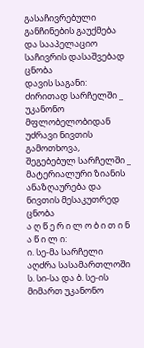გასაჩივრებული განჩინების გაუქმება და სააპელაციო საჩივრის დასაშვებად ცნობა
დავის საგანი: ძირითად სარჩელში _ უკანონო მფლობელობიდან უძრავი ნივთის გამოთხოვა, შეგებებულ სარჩელში _ მატერიალური ზიანის ანაზღაურება და ნივთის მესაკუთრედ ცნობა
ა ღ წ ე რ ი ლ ო ბ ი თ ი ნ ა წ ი ლ ი:
ი. სე-მა სარჩელი აღძრა სასამართლოში ს. სი-სა და ბ. სე-ის მიმართ უკანონო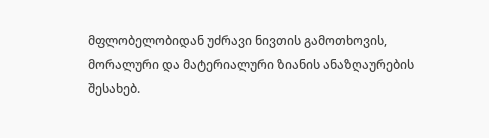მფლობელობიდან უძრავი ნივთის გამოთხოვის, მორალური და მატერიალური ზიანის ანაზღაურების შესახებ.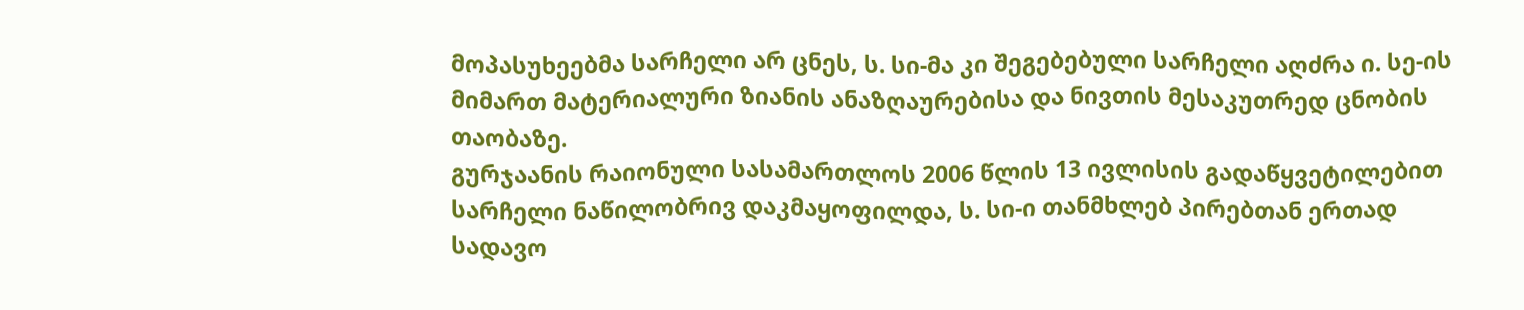მოპასუხეებმა სარჩელი არ ცნეს, ს. სი-მა კი შეგებებული სარჩელი აღძრა ი. სე-ის მიმართ მატერიალური ზიანის ანაზღაურებისა და ნივთის მესაკუთრედ ცნობის თაობაზე.
გურჯაანის რაიონული სასამართლოს 2006 წლის 13 ივლისის გადაწყვეტილებით სარჩელი ნაწილობრივ დაკმაყოფილდა, ს. სი-ი თანმხლებ პირებთან ერთად სადავო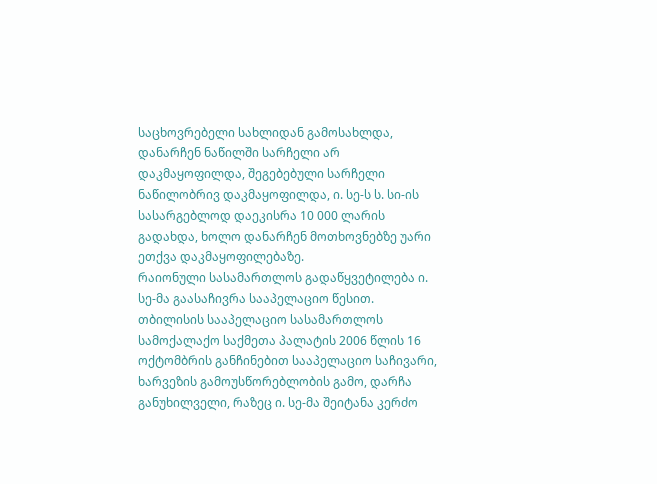საცხოვრებელი სახლიდან გამოსახლდა, დანარჩენ ნაწილში სარჩელი არ დაკმაყოფილდა, შეგებებული სარჩელი ნაწილობრივ დაკმაყოფილდა, ი. სე-ს ს. სი-ის სასარგებლოდ დაეკისრა 10 000 ლარის გადახდა, ხოლო დანარჩენ მოთხოვნებზე უარი ეთქვა დაკმაყოფილებაზე.
რაიონული სასამართლოს გადაწყვეტილება ი. სე-მა გაასაჩივრა სააპელაციო წესით.
თბილისის სააპელაციო სასამართლოს სამოქალაქო საქმეთა პალატის 2006 წლის 16 ოქტომბრის განჩინებით სააპელაციო საჩივარი, ხარვეზის გამოუსწორებლობის გამო, დარჩა განუხილველი, რაზეც ი. სე-მა შეიტანა კერძო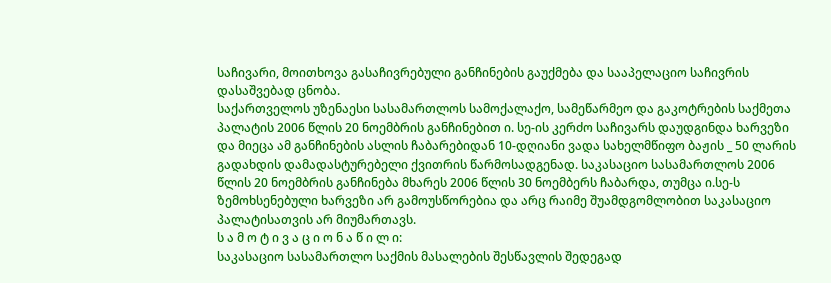საჩივარი, მოითხოვა გასაჩივრებული განჩინების გაუქმება და სააპელაციო საჩივრის დასაშვებად ცნობა.
საქართველოს უზენაესი სასამართლოს სამოქალაქო, სამეწარმეო და გაკოტრების საქმეთა პალატის 2006 წლის 20 ნოემბრის განჩინებით ი. სე-ის კერძო საჩივარს დაუდგინდა ხარვეზი და მიეცა ამ განჩინების ასლის ჩაბარებიდან 10-დღიანი ვადა სახელმწიფო ბაჟის _ 50 ლარის გადახდის დამადასტურებელი ქვითრის წარმოსადგენად. საკასაციო სასამართლოს 2006 წლის 20 ნოემბრის განჩინება მხარეს 2006 წლის 30 ნოემბერს ჩაბარდა, თუმცა ი.სე-ს ზემოხსენებული ხარვეზი არ გამოუსწორებია და არც რაიმე შუამდგომლობით საკასაციო პალატისათვის არ მიუმართავს.
ს ა მ ო ტ ი ვ ა ც ი ო ნ ა წ ი ლ ი:
საკასაციო სასამართლო საქმის მასალების შესწავლის შედეგად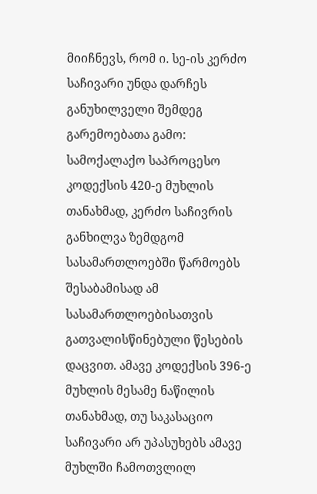მიიჩნევს, რომ ი. სე-ის კერძო საჩივარი უნდა დარჩეს განუხილველი შემდეგ გარემოებათა გამო:
სამოქალაქო საპროცესო კოდექსის 420-ე მუხლის თანახმად, კერძო საჩივრის განხილვა ზემდგომ სასამართლოებში წარმოებს შესაბამისად ამ სასამართლოებისათვის გათვალისწინებული წესების დაცვით. ამავე კოდექსის 396-ე მუხლის მესამე ნაწილის თანახმად, თუ საკასაციო საჩივარი არ უპასუხებს ამავე მუხლში ჩამოთვლილ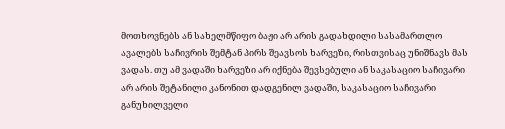მოთხოვნებს ან სახელმწიფო ბაჟი არ არის გადახდილი სასამართლო ავალებს საჩივრის შემტან პირს შეავსოს ხარვეზი, რისთვისაც უნიშნავს მას ვადას. თუ ამ ვადაში ხარვეზი არ იქნება შევსებული ან საკასაციო საჩივარი არ არის შეტანილი კანონით დადგენილ ვადაში, საკასაციო საჩივარი განუხილველი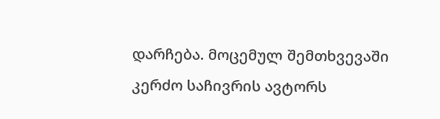დარჩება. მოცემულ შემთხვევაში კერძო საჩივრის ავტორს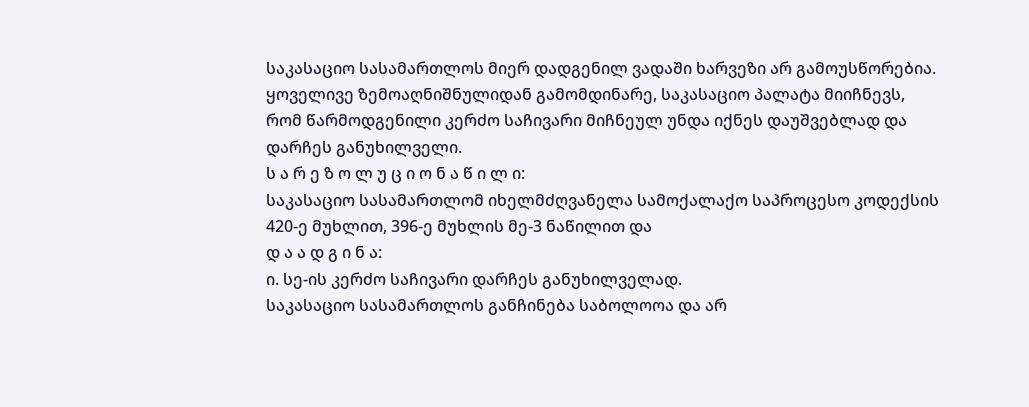საკასაციო სასამართლოს მიერ დადგენილ ვადაში ხარვეზი არ გამოუსწორებია.
ყოველივე ზემოაღნიშნულიდან გამომდინარე, საკასაციო პალატა მიიჩნევს, რომ წარმოდგენილი კერძო საჩივარი მიჩნეულ უნდა იქნეს დაუშვებლად და დარჩეს განუხილველი.
ს ა რ ე ზ ო ლ უ ც ი ო ნ ა წ ი ლ ი:
საკასაციო სასამართლომ იხელმძღვანელა სამოქალაქო საპროცესო კოდექსის 420-ე მუხლით, 396-ე მუხლის მე-3 ნაწილით და
დ ა ა დ გ ი ნ ა:
ი. სე-ის კერძო საჩივარი დარჩეს განუხილველად.
საკასაციო სასამართლოს განჩინება საბოლოოა და არ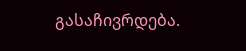გასაჩივრდება.